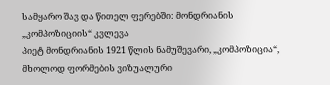სამყარო შავ და წითელ ფერებში: მონდრიანის „კომპოზიციის“ კვლევა
პიეტ მონდრიანის 1921 წლის ნამუშევარი, „კომპოზიცია“, მხოლოდ ფორმების ვიზუალური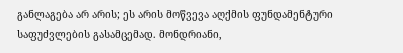განლაგება არ არის; ეს არის მოწვევა აღქმის ფუნდამენტური საფუძვლების გასამცემად. მონდრიანი,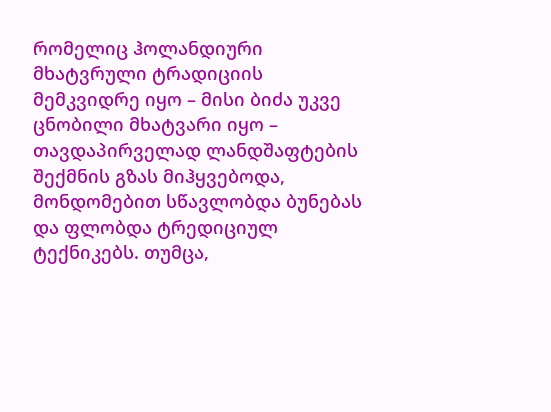რომელიც ჰოლანდიური მხატვრული ტრადიციის მემკვიდრე იყო – მისი ბიძა უკვე ცნობილი მხატვარი იყო – თავდაპირველად ლანდშაფტების შექმნის გზას მიჰყვებოდა, მონდომებით სწავლობდა ბუნებას და ფლობდა ტრედიციულ ტექნიკებს. თუმცა,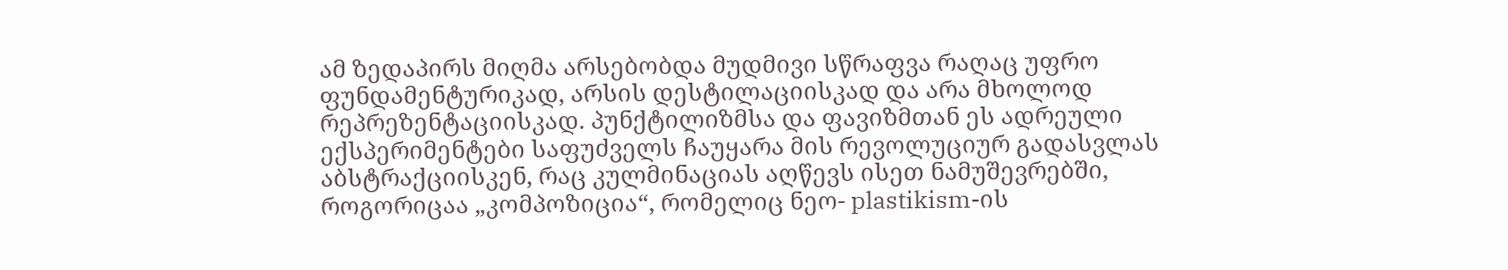ამ ზედაპირს მიღმა არსებობდა მუდმივი სწრაფვა რაღაც უფრო ფუნდამენტურიკად, არსის დესტილაციისკად და არა მხოლოდ რეპრეზენტაციისკად. პუნქტილიზმსა და ფავიზმთან ეს ადრეული ექსპერიმენტები საფუძველს ჩაუყარა მის რევოლუციურ გადასვლას აბსტრაქციისკენ, რაც კულმინაციას აღწევს ისეთ ნამუშევრებში, როგორიცაა „კომპოზიცია“, რომელიც ნეო- plastikism-ის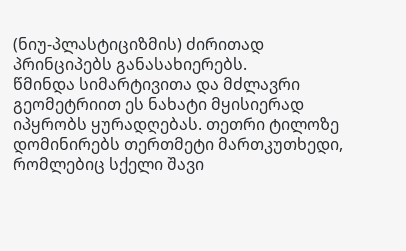(ნიუ-პლასტიციზმის) ძირითად პრინციპებს განასახიერებს.
წმინდა სიმარტივითა და მძლავრი გეომეტრიით ეს ნახატი მყისიერად იპყრობს ყურადღებას. თეთრი ტილოზე დომინირებს თერთმეტი მართკუთხედი, რომლებიც სქელი შავი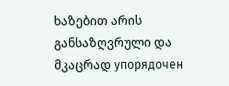ხაზებით არის განსაზღვრული და მკაცრად упорядочен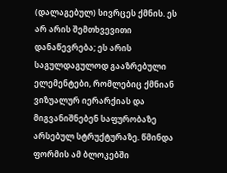(დალაგებულ) სივრცეს ქმნის. ეს არ არის შემთხვევითი დანაწევრება; ეს არის საგულდაგულოდ გააზრებული ელემენტები, რომლებიც ქმნიან ვიზუალურ იერარქიას და მიგვანიშნებენ საფურობაზე არსებულ სტრუქტურაზე. წმინდა ფორმის ამ ბლოკებში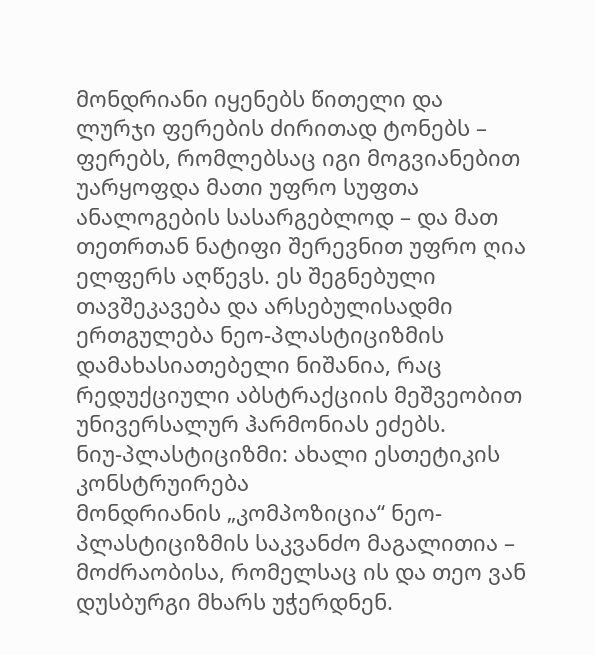მონდრიანი იყენებს წითელი და ლურჯი ფერების ძირითად ტონებს – ფერებს, რომლებსაც იგი მოგვიანებით უარყოფდა მათი უფრო სუფთა ანალოგების სასარგებლოდ – და მათ თეთრთან ნატიფი შერევნით უფრო ღია ელფერს აღწევს. ეს შეგნებული თავშეკავება და არსებულისადმი ერთგულება ნეო-პლასტიციზმის დამახასიათებელი ნიშანია, რაც რედუქციული აბსტრაქციის მეშვეობით უნივერსალურ ჰარმონიას ეძებს.
ნიუ-პლასტიციზმი: ახალი ესთეტიკის კონსტრუირება
მონდრიანის „კომპოზიცია“ ნეო-პლასტიციზმის საკვანძო მაგალითია – მოძრაობისა, რომელსაც ის და თეო ვან დუსბურგი მხარს უჭერდნენ.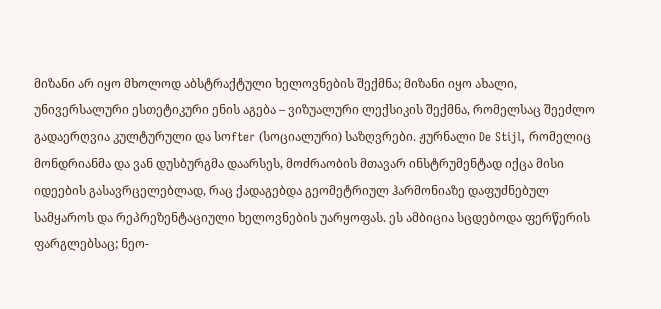მიზანი არ იყო მხოლოდ აბსტრაქტული ხელოვნების შექმნა; მიზანი იყო ახალი, უნივერსალური ესთეტიკური ენის აგება – ვიზუალური ლექსიკის შექმნა, რომელსაც შეეძლო გადაერღვია კულტურული და სოfter (სოციალური) საზღვრები. ჟურნალი De Stijl, რომელიც მონდრიანმა და ვან დუსბურგმა დაარსეს, მოძრაობის მთავარ ინსტრუმენტად იქცა მისი იდეების გასავრცელებლად, რაც ქადაგებდა გეომეტრიულ ჰარმონიაზე დაფუძნებულ სამყაროს და რეპრეზენტაციული ხელოვნების უარყოფას. ეს ამბიცია სცდებოდა ფერწერის ფარგლებსაც; ნეო-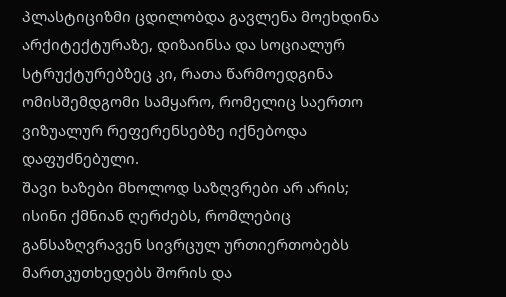პლასტიციზმი ცდილობდა გავლენა მოეხდინა არქიტექტურაზე, დიზაინსა და სოციალურ სტრუქტურებზეც კი, რათა წარმოედგინა ომისშემდგომი სამყარო, რომელიც საერთო ვიზუალურ რეფერენსებზე იქნებოდა დაფუძნებული.
შავი ხაზები მხოლოდ საზღვრები არ არის; ისინი ქმნიან ღერძებს, რომლებიც განსაზღვრავენ სივრცულ ურთიერთობებს მართკუთხედებს შორის და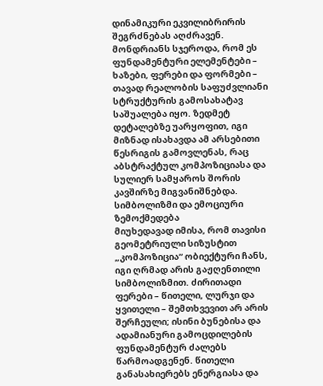დინამიკური ეკვილიბრირის შეგრძნებას აღძრავენ. მონდრიანს სჯეროდა, რომ ეს ფუნდამენტური ელემენტები – ხაზები, ფერები და ფორმები – თავად რეალობის საფუძვლიანი სტრუქტურის გამოსახატავ საშუალება იყო. ზედმეტ დეტალებზე უარყოფით, იგი მიზნად ისახავდა ამ არსებითი წესრიგის გამოვლენას, რაც აბსტრაქტულ კომპოზიციასა და სულიერ სამყაროს შორის კავშირზე მიგვანიშნებდა.
სიმბოლიზმი და ემოციური ზემოქმედება
მიუხედავად იმისა, რომ თავისი გეომეტრიული სიზუსტით „კომპოზიცია“ ობიექტური ჩანს, იგი ღრმად არის გაჟღენთილი სიმბოლიზმით. ძირითადი ფერები – წითელი, ლურჯი და ყვითელი – შემთხვევით არ არის შერჩეული; ისინი ბუნებისა და ადამიანური გამოცდილების ფუნდამენტურ ძალებს წარმოადგენენ. წითელი განასახიერებს ენერგიასა და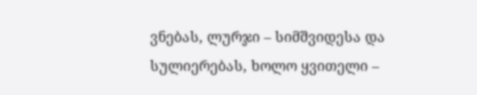ვნებას, ლურჯი – სიმშვიდესა და სულიერებას, ხოლო ყვითელი –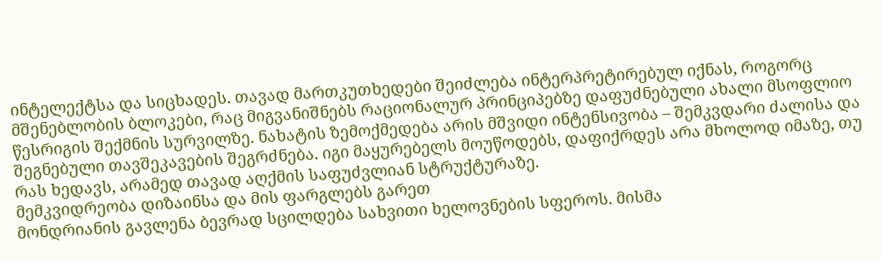ინტელექტსა და სიცხადეს. თავად მართკუთხედები შეიძლება ინტერპრეტირებულ იქნას, როგორც მშენებლობის ბლოკები, რაც მიგვანიშნებს რაციონალურ პრინციპებზე დაფუძნებული ახალი მსოფლიო წესრიგის შექმნის სურვილზე. ნახატის ზემოქმედება არის მშვიდი ინტენსივობა – შემკვდარი ძალისა და შეგნებული თავშეკავების შეგრძნება. იგი მაყურებელს მოუწოდებს, დაფიქრდეს არა მხოლოდ იმაზე, თუ რას ხედავს, არამედ თავად აღქმის საფუძვლიან სტრუქტურაზე.
მემკვიდრეობა დიზაინსა და მის ფარგლებს გარეთ
მონდრიანის გავლენა ბევრად სცილდება სახვითი ხელოვნების სფეროს. მისმა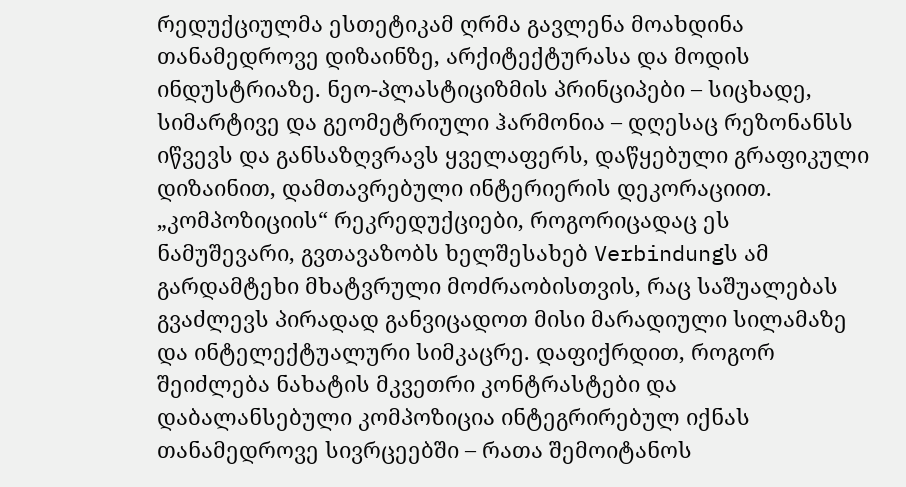რედუქციულმა ესთეტიკამ ღრმა გავლენა მოახდინა თანამედროვე დიზაინზე, არქიტექტურასა და მოდის ინდუსტრიაზე. ნეო-პლასტიციზმის პრინციპები – სიცხადე, სიმარტივე და გეომეტრიული ჰარმონია – დღესაც რეზონანსს იწვევს და განსაზღვრავს ყველაფერს, დაწყებული გრაფიკული დიზაინით, დამთავრებული ინტერიერის დეკორაციით. „კომპოზიციის“ რეკრედუქციები, როგორიცადაც ეს ნამუშევარი, გვთავაზობს ხელშესახებ Verbindungს ამ გარდამტეხი მხატვრული მოძრაობისთვის, რაც საშუალებას გვაძლევს პირადად განვიცადოთ მისი მარადიული სილამაზე და ინტელექტუალური სიმკაცრე. დაფიქრდით, როგორ შეიძლება ნახატის მკვეთრი კონტრასტები და დაბალანსებული კომპოზიცია ინტეგრირებულ იქნას თანამედროვე სივრცეებში – რათა შემოიტანოს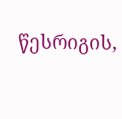წესრიგის,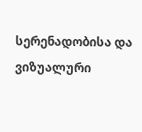სერენადობისა და ვიზუალური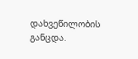დახვეწილობის განცდა.